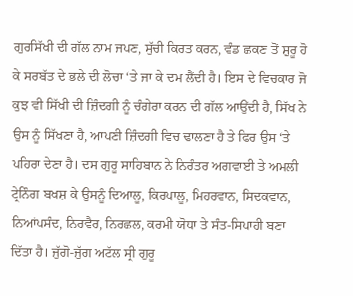ਗੁਰਸਿੱਖੀ ਦੀ ਗੱਲ ਨਾਮ ਜਪਣ, ਸੁੱਚੀ ਕਿਰਤ ਕਰਨ, ਵੰਡ ਛਕਣ ਤੋਂ ਸ਼ੁਰੂ ਹੋ ਕੇ ਸਰਬੱਤ ਦੇ ਭਲੇ ਦੀ ਲੋਚਾ ‘ਤੇ ਜਾ ਕੇ ਦਮ ਲੈਂਦੀ ਹੈ। ਇਸ ਦੇ ਵਿਚਕਾਰ ਜੋ ਕੁਝ ਵੀ ਸਿੱਖੀ ਦੀ ਜ਼ਿੰਦਗੀ ਨੂੰ ਚੰਗੇਰਾ ਕਰਨ ਦੀ ਗੱਲ ਆਉਂਦੀ ਹੈ, ਸਿੱਖ ਨੇ ਉਸ ਨੂੰ ਸਿੱਖਣਾ ਹੈ, ਆਪਣੀ ਜ਼ਿੰਦਗੀ ਵਿਚ ਢਾਲਣਾ ਹੈ ਤੇ ਫਿਰ ਉਸ ‘ਤੇ ਪਹਿਰਾ ਦੇਣਾ ਹੈ। ਦਸ ਗੁਰੂ ਸਾਹਿਬਾਨ ਨੇ ਨਿਰੰਤਰ ਅਗਵਾਈ ਤੇ ਅਮਲੀ ਟ੍ਰੇਨਿੰਗ ਬਖਸ਼ ਕੇ ਉਸਨੂੰ ਦਿਆਲੂ, ਕਿਰਪਾਲੂ, ਮਿਹਰਵਾਨ, ਸਿਦਕਵਾਨ, ਨਿਆਂਪਸੰਦ, ਨਿਰਵੈਰ, ਨਿਰਛਲ, ਕਰਮੀ ਯੋਧਾ ਤੇ ਸੰਤ-ਸਿਪਾਹੀ ਬਣਾ ਦਿੱਤਾ ਹੈ। ਜੁੱਗੋ-ਜੁੱਗ ਅਟੱਲ ਸ੍ਰੀ ਗੁਰੂ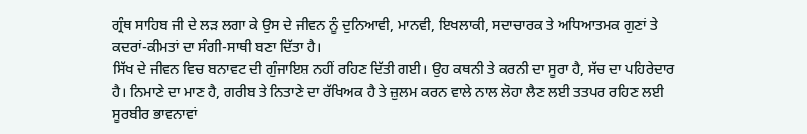ਗ੍ਰੰਥ ਸਾਹਿਬ ਜੀ ਦੇ ਲੜ ਲਗਾ ਕੇ ਉਸ ਦੇ ਜੀਵਨ ਨੂੰ ਦੁਨਿਆਵੀ, ਮਾਨਵੀ, ਇਖਲਾਕੀ, ਸਦਾਚਾਰਕ ਤੇ ਅਧਿਆਤਮਕ ਗੁਣਾਂ ਤੇ ਕਦਰਾਂ-ਕੀਮਤਾਂ ਦਾ ਸੰਗੀ-ਸਾਥੀ ਬਣਾ ਦਿੱਤਾ ਹੈ।
ਸਿੱਖ ਦੇ ਜੀਵਨ ਵਿਚ ਬਨਾਵਟ ਦੀ ਗੁੰਜਾਇਸ਼ ਨਹੀਂ ਰਹਿਣ ਦਿੱਤੀ ਗਈ। ਉਹ ਕਥਨੀ ਤੇ ਕਰਨੀ ਦਾ ਸੂਰਾ ਹੈ, ਸੱਚ ਦਾ ਪਹਿਰੇਦਾਰ ਹੈ। ਨਿਮਾਣੇ ਦਾ ਮਾਣ ਹੈ, ਗਰੀਬ ਤੇ ਨਿਤਾਣੇ ਦਾ ਰੱਖਿਅਕ ਹੈ ਤੇ ਜ਼ੁਲਮ ਕਰਨ ਵਾਲੇ ਨਾਲ ਲੋਹਾ ਲੈਣ ਲਈ ਤਤਪਰ ਰਹਿਣ ਲਈ ਸੂਰਬੀਰ ਭਾਵਨਾਵਾਂ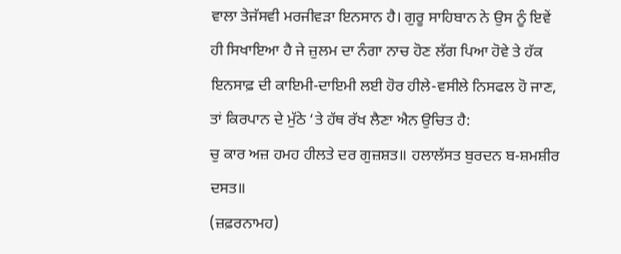ਵਾਲਾ ਤੇਜੱਸਵੀ ਮਰਜੀਵੜਾ ਇਨਸਾਨ ਹੈ। ਗੁਰੂ ਸਾਹਿਬਾਨ ਨੇ ਉਸ ਨੂੰ ਇਵੇਂ ਹੀ ਸਿਖਾਇਆ ਹੈ ਜੇ ਜ਼ੁਲਮ ਦਾ ਨੰਗਾ ਨਾਚ ਹੋਣ ਲੱਗ ਪਿਆ ਹੋਵੇ ਤੇ ਹੱਕ ਇਨਸਾਫ਼ ਦੀ ਕਾਇਮੀ-ਦਾਇਮੀ ਲਈ ਹੋਰ ਹੀਲੇ-ਵਸੀਲੇ ਨਿਸਫਲ ਹੋ ਜਾਣ, ਤਾਂ ਕਿਰਪਾਨ ਦੇ ਮੁੱਠੇ ‘ਤੇ ਹੱਥ ਰੱਖ ਲੈਣਾ ਐਨ ਉਚਿਤ ਹੈ:
ਚੁ ਕਾਰ ਅਜ਼ ਹਮਹ ਹੀਲਤੇ ਦਰ ਗੁਜ਼ਸ਼ਤ॥ ਹਲਾਲੱਸਤ ਬੁਰਦਨ ਬ-ਸ਼ਮਸ਼ੀਰ ਦਸਤ॥
(ਜ਼ਫ਼ਰਨਾਮਹ)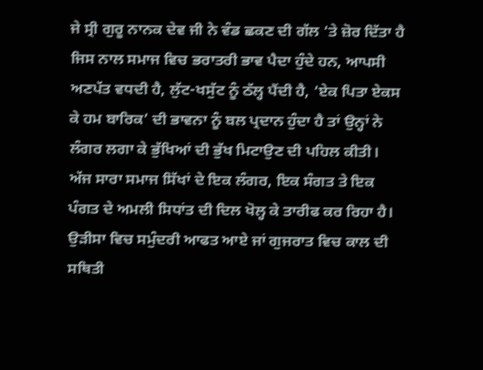ਜੇ ਸ੍ਰੀ ਗੁਰੂ ਨਾਨਕ ਦੇਵ ਜੀ ਨੇ ਵੰਡ ਛਕਣ ਦੀ ਗੱਲ ‘ਤੇ ਜ਼ੋਰ ਦਿੱਤਾ ਹੈ ਜਿਸ ਨਾਲ ਸਮਾਜ ਵਿਚ ਭਰਾਤਰੀ ਭਾਵ ਪੈਦਾ ਹੁੰਦੇ ਹਨ, ਆਪਸੀ ਅਣਪੱਤ ਵਧਦੀ ਹੈ, ਲੁੱਟ-ਖਸੁੱਟ ਨੂੰ ਠੱਲ੍ਹ ਪੈਂਦੀ ਹੈ, ‘ਏਕ ਪਿਤਾ ਏਕਸ ਕੇ ਹਮ ਬਾਰਿਕ’ ਦੀ ਭਾਵਨਾ ਨੂੰ ਬਲ ਪ੍ਰਦਾਨ ਹੁੰਦਾ ਹੈ ਤਾਂ ਉਨ੍ਹਾਂ ਨੇ ਲੰਗਰ ਲਗਾ ਕੇ ਭੁੱਖਿਆਂ ਦੀ ਭੁੱਖ ਮਿਟਾਉਣ ਦੀ ਪਹਿਲ ਕੀਤੀ। ਅੱਜ ਸਾਰਾ ਸਮਾਜ ਸਿੱਖਾਂ ਦੇ ਇਕ ਲੰਗਰ, ਇਕ ਸੰਗਤ ਤੇ ਇਕ ਪੰਗਤ ਦੇ ਅਮਲੀ ਸਿਧਾਂਤ ਦੀ ਦਿਲ ਖੋਲ੍ਹ ਕੇ ਤਾਰੀਫ ਕਰ ਰਿਹਾ ਹੈ। ਉੜੀਸਾ ਵਿਚ ਸਮੁੰਦਰੀ ਆਫਤ ਆਏ ਜਾਂ ਗੁਜਰਾਤ ਵਿਚ ਕਾਲ ਦੀ ਸਥਿਤੀ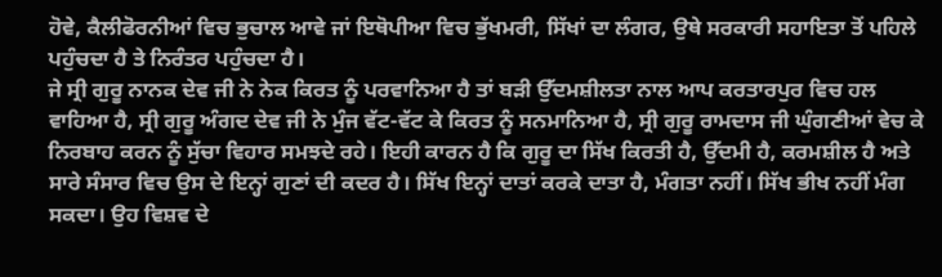ਹੋਵੇ, ਕੈਲੀਫੋਰਨੀਆਂ ਵਿਚ ਭੁਚਾਲ ਆਵੇ ਜਾਂ ਇਥੋਪੀਆ ਵਿਚ ਭੁੱਖਮਰੀ, ਸਿੱਖਾਂ ਦਾ ਲੰਗਰ, ਉਥੇ ਸਰਕਾਰੀ ਸਹਾਇਤਾ ਤੋਂ ਪਹਿਲੇ ਪਹੁੰਚਦਾ ਹੈ ਤੇ ਨਿਰੰਤਰ ਪਹੁੰਚਦਾ ਹੈ।
ਜੇ ਸ੍ਰੀ ਗੁਰੂ ਨਾਨਕ ਦੇਵ ਜੀ ਨੇ ਨੇਕ ਕਿਰਤ ਨੂੰ ਪਰਵਾਨਿਆ ਹੈ ਤਾਂ ਬੜੀ ਉੱਦਮਸ਼ੀਲਤਾ ਨਾਲ ਆਪ ਕਰਤਾਰਪੁਰ ਵਿਚ ਹਲ ਵਾਹਿਆ ਹੈ, ਸ੍ਰੀ ਗੁਰੂ ਅੰਗਦ ਦੇਵ ਜੀ ਨੇ ਮੁੰਜ ਵੱਟ-ਵੱਟ ਕੇ ਕਿਰਤ ਨੂੰ ਸਨਮਾਨਿਆ ਹੈ, ਸ੍ਰੀ ਗੁਰੂ ਰਾਮਦਾਸ ਜੀ ਘੁੰਗਣੀਆਂ ਵੇਚ ਕੇ ਨਿਰਬਾਹ ਕਰਨ ਨੂੰ ਸੁੱਚਾ ਵਿਹਾਰ ਸਮਝਦੇ ਰਹੇ। ਇਹੀ ਕਾਰਨ ਹੈ ਕਿ ਗੁਰੂ ਦਾ ਸਿੱਖ ਕਿਰਤੀ ਹੈ, ਉੱਦਮੀ ਹੈ, ਕਰਮਸ਼ੀਲ ਹੈ ਅਤੇ ਸਾਰੇ ਸੰਸਾਰ ਵਿਚ ਉਸ ਦੇ ਇਨ੍ਹਾਂ ਗੁਣਾਂ ਦੀ ਕਦਰ ਹੈ। ਸਿੱਖ ਇਨ੍ਹਾਂ ਦਾਤਾਂ ਕਰਕੇ ਦਾਤਾ ਹੈ, ਮੰਗਤਾ ਨਹੀਂ। ਸਿੱਖ ਭੀਖ ਨਹੀਂ ਮੰਗ ਸਕਦਾ। ਉਹ ਵਿਸ਼ਵ ਦੇ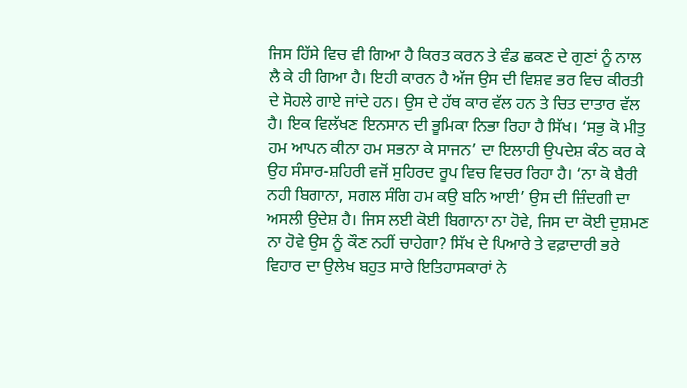ਜਿਸ ਹਿੱਸੇ ਵਿਚ ਵੀ ਗਿਆ ਹੈ ਕਿਰਤ ਕਰਨ ਤੇ ਵੰਡ ਛਕਣ ਦੇ ਗੁਣਾਂ ਨੂੰ ਨਾਲ ਲੈ ਕੇ ਹੀ ਗਿਆ ਹੈ। ਇਹੀ ਕਾਰਨ ਹੈ ਅੱਜ ਉਸ ਦੀ ਵਿਸ਼ਵ ਭਰ ਵਿਚ ਕੀਰਤੀ ਦੇ ਸੋਹਲੇ ਗਾਏ ਜਾਂਦੇ ਹਨ। ਉਸ ਦੇ ਹੱਥ ਕਾਰ ਵੱਲ ਹਨ ਤੇ ਚਿਤ ਦਾਤਾਰ ਵੱਲ ਹੈ। ਇਕ ਵਿਲੱਖਣ ਇਨਸਾਨ ਦੀ ਭੂਮਿਕਾ ਨਿਭਾ ਰਿਹਾ ਹੈ ਸਿੱਖ। ‘ਸਭੁ ਕੋ ਮੀਤੁ ਹਮ ਆਪਨ ਕੀਨਾ ਹਮ ਸਭਨਾ ਕੇ ਸਾਜਨ’ ਦਾ ਇਲਾਹੀ ਉਪਦੇਸ਼ ਕੰਠ ਕਰ ਕੇ ਉਹ ਸੰਸਾਰ-ਸ਼ਹਿਰੀ ਵਜੋਂ ਸੁਹਿਰਦ ਰੂਪ ਵਿਚ ਵਿਚਰ ਰਿਹਾ ਹੈ। ‘ਨਾ ਕੋ ਬੈਰੀ ਨਹੀ ਬਿਗਾਨਾ, ਸਗਲ ਸੰਗਿ ਹਮ ਕਉ ਬਨਿ ਆਈ’ ਉਸ ਦੀ ਜ਼ਿੰਦਗੀ ਦਾ ਅਸਲੀ ਉਦੇਸ਼ ਹੈ। ਜਿਸ ਲਈ ਕੋਈ ਬਿਗਾਨਾ ਨਾ ਹੋਵੇ, ਜਿਸ ਦਾ ਕੋਈ ਦੁਸ਼ਮਣ ਨਾ ਹੋਵੇ ਉਸ ਨੂੰ ਕੌਣ ਨਹੀਂ ਚਾਹੇਗਾ? ਸਿੱਖ ਦੇ ਪਿਆਰੇ ਤੇ ਵਫ਼ਾਦਾਰੀ ਭਰੇ ਵਿਹਾਰ ਦਾ ਉਲੇਖ ਬਹੁਤ ਸਾਰੇ ਇਤਿਹਾਸਕਾਰਾਂ ਨੇ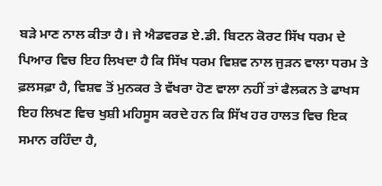ਬੜੇ ਮਾਣ ਨਾਲ ਕੀਤਾ ਹੈ। ਜੇ ਐਡਵਰਡ ਏ.ਡੀ. ਬਿਟਨ ਕੋਰਟ ਸਿੱਖ ਧਰਮ ਦੇ ਪਿਆਰ ਵਿਚ ਇਹ ਲਿਖਦਾ ਹੈ ਕਿ ਸਿੱਖ ਧਰਮ ਵਿਸ਼ਵ ਨਾਲ ਜੁੜਨ ਵਾਲਾ ਧਰਮ ਤੇ ਫ਼ਲਸਫ਼ਾ ਹੈ, ਵਿਸ਼ਵ ਤੋਂ ਮੁਨਕਰ ਤੇ ਵੱਖਰਾ ਹੋਣ ਵਾਲਾ ਨਹੀਂ ਤਾਂ ਫੈਲਕਨ ਤੇ ਫਾਖਸ ਇਹ ਲਿਖਣ ਵਿਚ ਖੁਸ਼ੀ ਮਹਿਸੂਸ ਕਰਦੇ ਹਨ ਕਿ ਸਿੱਖ ਹਰ ਹਾਲਤ ਵਿਚ ਇਕ ਸਮਾਨ ਰਹਿੰਦਾ ਹੈ,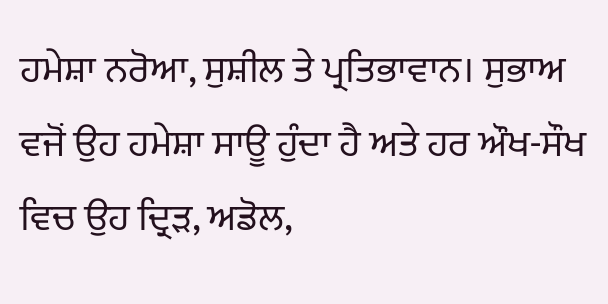ਹਮੇਸ਼ਾ ਨਰੋਆ, ਸੁਸ਼ੀਲ ਤੇ ਪ੍ਰਤਿਭਾਵਾਨ। ਸੁਭਾਅ ਵਜੋਂ ਉਹ ਹਮੇਸ਼ਾ ਸਾਊ ਹੁੰਦਾ ਹੈ ਅਤੇ ਹਰ ਔਖ-ਸੌਖ ਵਿਚ ਉਹ ਦ੍ਰਿੜ, ਅਡੋਲ,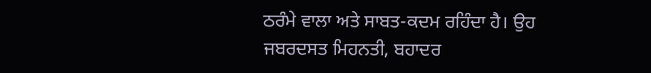ਠਰੰਮੇ ਵਾਲਾ ਅਤੇ ਸਾਬਤ-ਕਦਮ ਰਹਿੰਦਾ ਹੈ। ਉਹ ਜਬਰਦਸਤ ਮਿਹਨਤੀ, ਬਹਾਦਰ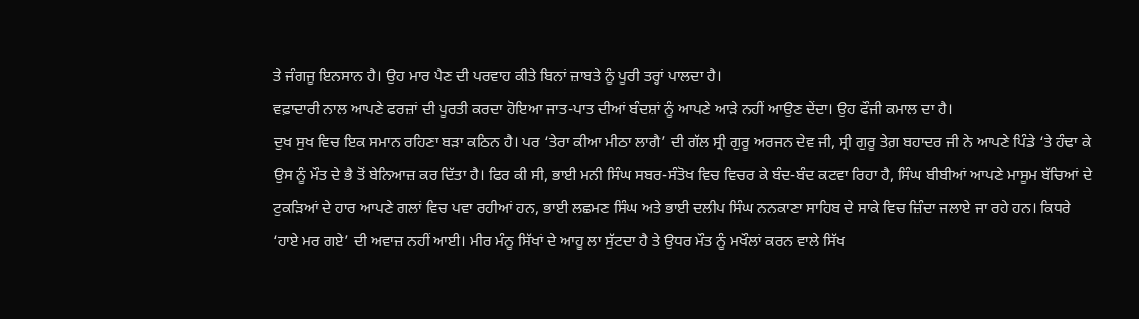ਤੇ ਜੰਗਜੂ ਇਨਸਾਨ ਹੈ। ਉਹ ਮਾਰ ਪੈਣ ਦੀ ਪਰਵਾਹ ਕੀਤੇ ਬਿਨਾਂ ਜ਼ਾਬਤੇ ਨੂੰ ਪੂਰੀ ਤਰ੍ਹਾਂ ਪਾਲਦਾ ਹੈ।
ਵਫ਼ਾਦਾਰੀ ਨਾਲ ਆਪਣੇ ਫਰਜ਼ਾਂ ਦੀ ਪੂਰਤੀ ਕਰਦਾ ਹੋਇਆ ਜਾਤ-ਪਾਤ ਦੀਆਂ ਬੰਦਸ਼ਾਂ ਨੂੰ ਆਪਣੇ ਆੜੇ ਨਹੀਂ ਆਉਣ ਦੇਂਦਾ। ਉਹ ਫੌਜੀ ਕਮਾਲ ਦਾ ਹੈ।
ਦੁਖ ਸੁਖ ਵਿਚ ਇਕ ਸਮਾਨ ਰਹਿਣਾ ਬੜਾ ਕਠਿਨ ਹੈ। ਪਰ ‘ਤੇਰਾ ਕੀਆ ਮੀਠਾ ਲਾਗੈ’ ਦੀ ਗੱਲ ਸ੍ਰੀ ਗੁਰੂ ਅਰਜਨ ਦੇਵ ਜੀ, ਸ੍ਰੀ ਗੁਰੂ ਤੇਗ਼ ਬਹਾਦਰ ਜੀ ਨੇ ਆਪਣੇ ਪਿੰਡੇ ‘ਤੇ ਹੰਢਾ ਕੇ ਉਸ ਨੂੰ ਮੌਤ ਦੇ ਭੈ ਤੋਂ ਬੇਨਿਆਜ਼ ਕਰ ਦਿੱਤਾ ਹੈ। ਫਿਰ ਕੀ ਸੀ, ਭਾਈ ਮਨੀ ਸਿੰਘ ਸਬਰ-ਸੰਤੋਖ ਵਿਚ ਵਿਚਰ ਕੇ ਬੰਦ-ਬੰਦ ਕਟਵਾ ਰਿਹਾ ਹੈ, ਸਿੰਘ ਬੀਬੀਆਂ ਆਪਣੇ ਮਾਸੂਮ ਬੱਚਿਆਂ ਦੇ ਟੁਕੜਿਆਂ ਦੇ ਹਾਰ ਆਪਣੇ ਗਲਾਂ ਵਿਚ ਪਵਾ ਰਹੀਆਂ ਹਨ, ਭਾਈ ਲਛਮਣ ਸਿੰਘ ਅਤੇ ਭਾਈ ਦਲੀਪ ਸਿੰਘ ਨਨਕਾਣਾ ਸਾਹਿਬ ਦੇ ਸਾਕੇ ਵਿਚ ਜ਼ਿੰਦਾ ਜਲਾਏ ਜਾ ਰਹੇ ਹਨ। ਕਿਧਰੇ ‘ਹਾਏ ਮਰ ਗਏ’ ਦੀ ਅਵਾਜ਼ ਨਹੀਂ ਆਈ। ਮੀਰ ਮੰਨੂ ਸਿੱਖਾਂ ਦੇ ਆਹੂ ਲਾ ਸੁੱਟਦਾ ਹੈ ਤੇ ਉਧਰ ਮੌਤ ਨੂੰ ਮਖੌਲਾਂ ਕਰਨ ਵਾਲੇ ਸਿੱਖ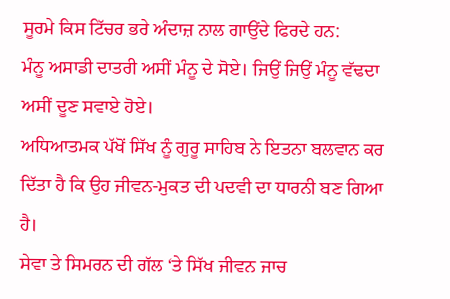ਸੂਰਮੇ ਕਿਸ ਟਿੱਚਰ ਭਰੇ ਅੰਦਾਜ਼ ਨਾਲ ਗਾਉਂਦੇ ਫਿਰਦੇ ਹਨ:
ਮੰਨੂ ਅਸਾਡੀ ਦਾਤਰੀ ਅਸੀਂ ਮੰਨੂ ਦੇ ਸੋਏ। ਜਿਉਂ ਜਿਉਂ ਮੰਨੂ ਵੱਢਦਾ ਅਸੀਂ ਦੂਣ ਸਵਾਏ ਹੋਏ।
ਅਧਿਆਤਮਕ ਪੱਖੋਂ ਸਿੱਖ ਨੂੰ ਗੁਰੂ ਸਾਹਿਬ ਨੇ ਇਤਨਾ ਬਲਵਾਨ ਕਰ ਦਿੱਤਾ ਹੈ ਕਿ ਉਹ ਜੀਵਨ-ਮੁਕਤ ਦੀ ਪਦਵੀ ਦਾ ਧਾਰਨੀ ਬਣ ਗਿਆ ਹੈ।
ਸੇਵਾ ਤੇ ਸਿਮਰਨ ਦੀ ਗੱਲ ‘ਤੇ ਸਿੱਖ ਜੀਵਨ ਜਾਚ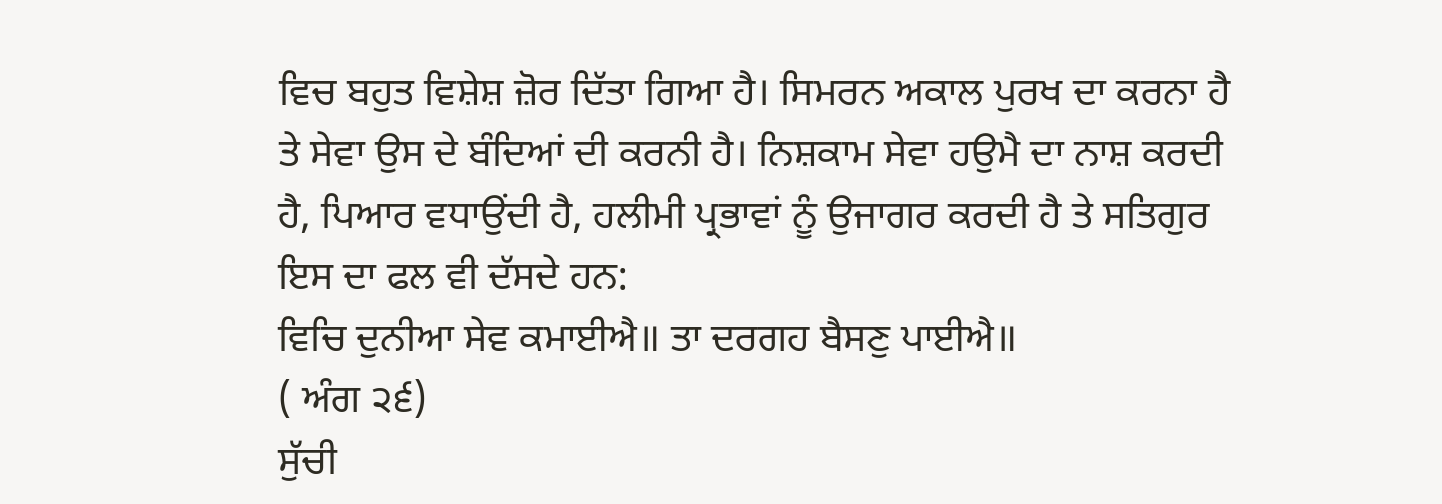ਵਿਚ ਬਹੁਤ ਵਿਸ਼ੇਸ਼ ਜ਼ੋਰ ਦਿੱਤਾ ਗਿਆ ਹੈ। ਸਿਮਰਨ ਅਕਾਲ ਪੁਰਖ ਦਾ ਕਰਨਾ ਹੈ ਤੇ ਸੇਵਾ ਉਸ ਦੇ ਬੰਦਿਆਂ ਦੀ ਕਰਨੀ ਹੈ। ਨਿਸ਼ਕਾਮ ਸੇਵਾ ਹਉਮੈ ਦਾ ਨਾਸ਼ ਕਰਦੀ ਹੈ, ਪਿਆਰ ਵਧਾਉਂਦੀ ਹੈ, ਹਲੀਮੀ ਪ੍ਰਭਾਵਾਂ ਨੂੰ ਉਜਾਗਰ ਕਰਦੀ ਹੈ ਤੇ ਸਤਿਗੁਰ ਇਸ ਦਾ ਫਲ ਵੀ ਦੱਸਦੇ ਹਨ:
ਵਿਚਿ ਦੁਨੀਆ ਸੇਵ ਕਮਾਈਐ॥ ਤਾ ਦਰਗਹ ਬੈਸਣੁ ਪਾਈਐ॥
( ਅੰਗ ੨੬)
ਸੁੱਚੀ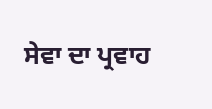ਸੇਵਾ ਦਾ ਪ੍ਰਵਾਹ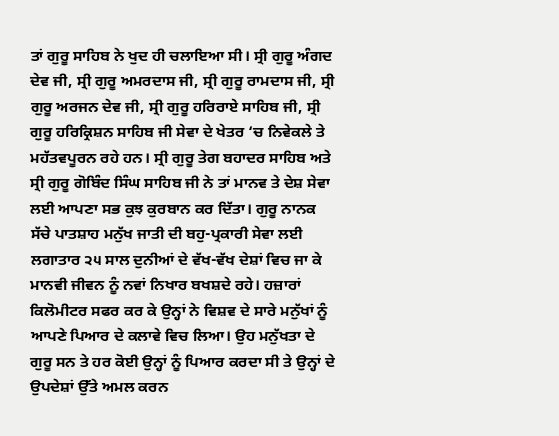ਤਾਂ ਗੁਰੂ ਸਾਹਿਬ ਨੇ ਖੁਦ ਹੀ ਚਲਾਇਆ ਸੀ। ਸ੍ਰੀ ਗੁਰੂ ਅੰਗਦ ਦੇਵ ਜੀ, ਸ੍ਰੀ ਗੁਰੂ ਅਮਰਦਾਸ ਜੀ, ਸ੍ਰੀ ਗੁਰੂ ਰਾਮਦਾਸ ਜੀ, ਸ੍ਰੀ ਗੁਰੂ ਅਰਜਨ ਦੇਵ ਜੀ, ਸ੍ਰੀ ਗੁਰੂ ਹਰਿਰਾਏ ਸਾਹਿਬ ਜੀ, ਸ੍ਰੀ ਗੁਰੂ ਹਰਿਕ੍ਰਿਸ਼ਨ ਸਾਹਿਬ ਜੀ ਸੇਵਾ ਦੇ ਖੇਤਰ ‘ਚ ਨਿਵੇਕਲੇ ਤੇ ਮਹੱਤਵਪੂਰਨ ਰਹੇ ਹਨ। ਸ੍ਰੀ ਗੁਰੂ ਤੇਗ ਬਹਾਦਰ ਸਾਹਿਬ ਅਤੇ ਸ੍ਰੀ ਗੁਰੂ ਗੋਬਿੰਦ ਸਿੰਘ ਸਾਹਿਬ ਜੀ ਨੇ ਤਾਂ ਮਾਨਵ ਤੇ ਦੇਸ਼ ਸੇਵਾ ਲਈ ਆਪਣਾ ਸਭ ਕੁਝ ਕੁਰਬਾਨ ਕਰ ਦਿੱਤਾ। ਗੁਰੂ ਨਾਨਕ ਸੱਚੇ ਪਾਤਸ਼ਾਹ ਮਨੁੱਖ ਜਾਤੀ ਦੀ ਬਹੁ-ਪ੍ਰਕਾਰੀ ਸੇਵਾ ਲਈ ਲਗਾਤਾਰ ੨੫ ਸਾਲ ਦੁਨੀਆਂ ਦੇ ਵੱਖ-ਵੱਖ ਦੇਸ਼ਾਂ ਵਿਚ ਜਾ ਕੇ ਮਾਨਵੀ ਜੀਵਨ ਨੂੰ ਨਵਾਂ ਨਿਖਾਰ ਬਖਸ਼ਦੇ ਰਹੇ। ਹਜ਼ਾਰਾਂ ਕਿਲੋਮੀਟਰ ਸਫਰ ਕਰ ਕੇ ਉਨ੍ਹਾਂ ਨੇ ਵਿਸ਼ਵ ਦੇ ਸਾਰੇ ਮਨੁੱਖਾਂ ਨੂੰ ਆਪਣੇ ਪਿਆਰ ਦੇ ਕਲਾਵੇ ਵਿਚ ਲਿਆ। ਉਹ ਮਨੁੱਖਤਾ ਦੇ ਗੁਰੂ ਸਨ ਤੇ ਹਰ ਕੋਈ ਉਨ੍ਹਾਂ ਨੂੰ ਪਿਆਰ ਕਰਦਾ ਸੀ ਤੇ ਉਨ੍ਹਾਂ ਦੇ ਉਪਦੇਸ਼ਾਂ ਉੱਤੇ ਅਮਲ ਕਰਨ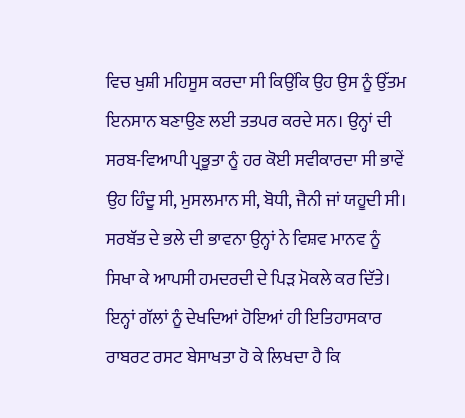ਵਿਚ ਖੁਸ਼ੀ ਮਹਿਸੂਸ ਕਰਦਾ ਸੀ ਕਿਉਂਕਿ ਉਹ ਉਸ ਨੂੰ ਉੱਤਮ ਇਨਸਾਨ ਬਣਾਉਣ ਲਈ ਤਤਪਰ ਕਰਦੇ ਸਨ। ਉਨ੍ਹਾਂ ਦੀ ਸਰਬ-ਵਿਆਪੀ ਪ੍ਰਭੂਤਾ ਨੂੰ ਹਰ ਕੋਈ ਸਵੀਕਾਰਦਾ ਸੀ ਭਾਵੇਂ ਉਹ ਹਿੰਦੂ ਸੀ, ਮੁਸਲਮਾਨ ਸੀ, ਬੋਧੀ, ਜੈਨੀ ਜਾਂ ਯਹੂਦੀ ਸੀ। ਸਰਬੱਤ ਦੇ ਭਲੇ ਦੀ ਭਾਵਨਾ ਉਨ੍ਹਾਂ ਨੇ ਵਿਸ਼ਵ ਮਾਨਵ ਨੂੰ ਸਿਖਾ ਕੇ ਆਪਸੀ ਹਮਦਰਦੀ ਦੇ ਪਿੜ ਮੋਕਲੇ ਕਰ ਦਿੱਤੇ। ਇਨ੍ਹਾਂ ਗੱਲਾਂ ਨੂੰ ਦੇਖਦਿਆਂ ਹੋਇਆਂ ਹੀ ਇਤਿਹਾਸਕਾਰ ਰਾਬਰਟ ਰਸਟ ਬੇਸਾਖਤਾ ਹੋ ਕੇ ਲਿਖਦਾ ਹੈ ਕਿ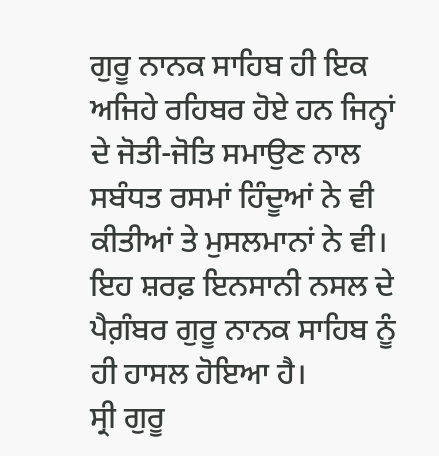ਗੁਰੂ ਨਾਨਕ ਸਾਹਿਬ ਹੀ ਇਕ ਅਜਿਹੇ ਰਹਿਬਰ ਹੋਏ ਹਨ ਜਿਨ੍ਹਾਂ ਦੇ ਜੋਤੀ-ਜੋਤਿ ਸਮਾਉਣ ਨਾਲ ਸਬੰਧਤ ਰਸਮਾਂ ਹਿੰਦੂਆਂ ਨੇ ਵੀ ਕੀਤੀਆਂ ਤੇ ਮੁਸਲਮਾਨਾਂ ਨੇ ਵੀ। ਇਹ ਸ਼ਰਫ਼ ਇਨਸਾਨੀ ਨਸਲ ਦੇ ਪੈਗ਼ੰਬਰ ਗੁਰੂ ਨਾਨਕ ਸਾਹਿਬ ਨੂੰ ਹੀ ਹਾਸਲ ਹੋਇਆ ਹੈ।
ਸ੍ਰੀ ਗੁਰੂ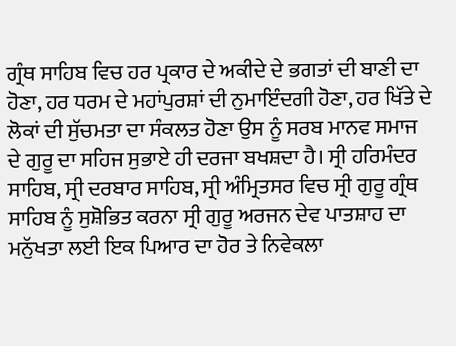ਗ੍ਰੰਥ ਸਾਹਿਬ ਵਿਚ ਹਰ ਪ੍ਰਕਾਰ ਦੇ ਅਕੀਦੇ ਦੇ ਭਗਤਾਂ ਦੀ ਬਾਣੀ ਦਾ ਹੋਣਾ, ਹਰ ਧਰਮ ਦੇ ਮਹਾਂਪੁਰਸ਼ਾਂ ਦੀ ਨੁਮਾਇੰਦਗੀ ਹੋਣਾ, ਹਰ ਖਿੱਤੇ ਦੇ ਲੋਕਾਂ ਦੀ ਸੁੱਚਮਤਾ ਦਾ ਸੰਕਲਤ ਹੋਣਾ ਉਸ ਨੂੰ ਸਰਬ ਮਾਨਵ ਸਮਾਜ ਦੇ ਗੁਰੂ ਦਾ ਸਹਿਜ ਸੁਭਾਏ ਹੀ ਦਰਜਾ ਬਖਸ਼ਦਾ ਹੈ। ਸ੍ਰੀ ਹਰਿਮੰਦਰ ਸਾਹਿਬ, ਸ੍ਰੀ ਦਰਬਾਰ ਸਾਹਿਬ, ਸ੍ਰੀ ਅੰਮ੍ਰਿਤਸਰ ਵਿਚ ਸ੍ਰੀ ਗੁਰੂ ਗ੍ਰੰਥ ਸਾਹਿਬ ਨੂੰ ਸੁਸ਼ੋਭਿਤ ਕਰਨਾ ਸ੍ਰੀ ਗੁਰੂ ਅਰਜਨ ਦੇਵ ਪਾਤਸ਼ਾਹ ਦਾ ਮਨੁੱਖਤਾ ਲਈ ਇਕ ਪਿਆਰ ਦਾ ਹੋਰ ਤੇ ਨਿਵੇਕਲਾ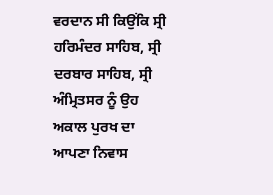ਵਰਦਾਨ ਸੀ ਕਿਉਂਕਿ ਸ੍ਰੀ ਹਰਿਮੰਦਰ ਸਾਹਿਬ, ਸ੍ਰੀ ਦਰਬਾਰ ਸਾਹਿਬ, ਸ੍ਰੀ ਅੰਮ੍ਰਿਤਸਰ ਨੂੰ ਉਹ ਅਕਾਲ ਪੁਰਖ ਦਾ ਆਪਣਾ ਨਿਵਾਸ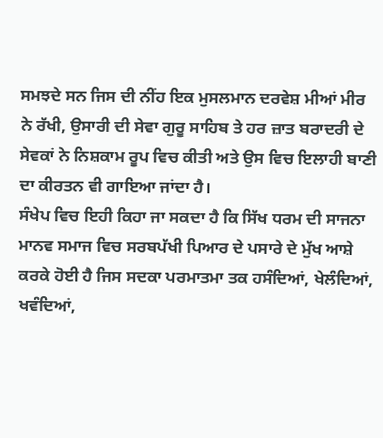ਸਮਝਦੇ ਸਨ ਜਿਸ ਦੀ ਨੀਂਹ ਇਕ ਮੁਸਲਮਾਨ ਦਰਵੇਸ਼ ਮੀਆਂ ਮੀਰ ਨੇ ਰੱਖੀ, ਉਸਾਰੀ ਦੀ ਸੇਵਾ ਗੁਰੂ ਸਾਹਿਬ ਤੇ ਹਰ ਜ਼ਾਤ ਬਰਾਦਰੀ ਦੇ ਸੇਵਕਾਂ ਨੇ ਨਿਸ਼ਕਾਮ ਰੂਪ ਵਿਚ ਕੀਤੀ ਅਤੇ ਉਸ ਵਿਚ ਇਲਾਹੀ ਬਾਣੀ ਦਾ ਕੀਰਤਨ ਵੀ ਗਾਇਆ ਜਾਂਦਾ ਹੈ।
ਸੰਖੇਪ ਵਿਚ ਇਹੀ ਕਿਹਾ ਜਾ ਸਕਦਾ ਹੈ ਕਿ ਸਿੱਖ ਧਰਮ ਦੀ ਸਾਜਨਾ ਮਾਨਵ ਸਮਾਜ ਵਿਚ ਸਰਬਪੱਖੀ ਪਿਆਰ ਦੇ ਪਸਾਰੇ ਦੇ ਮੁੱਖ ਆਸ਼ੇ ਕਰਕੇ ਹੋਈ ਹੈ ਜਿਸ ਸਦਕਾ ਪਰਮਾਤਮਾ ਤਕ ਹਸੰਦਿਆਂ, ਖੇਲੰਦਿਆਂ, ਖਵੰਦਿਆਂ,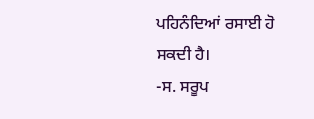ਪਹਿਨੰਦਿਆਂ ਰਸਾਈ ਹੋ ਸਕਦੀ ਹੈ।
-ਸ. ਸਰੂਪ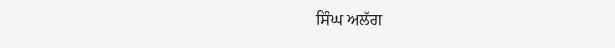ਸਿੰਘ ਅਲੱਗ